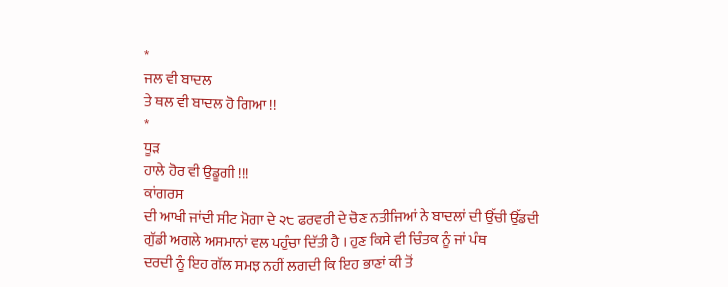*
ਜਲ ਵੀ ਬਾਦਲ
ਤੇ ਥਲ ਵੀ ਬਾਦਲ ਹੋ ਗਿਆ !!
*
ਧੂੜ
ਹਾਲੇ ਹੋਰ ਵੀ ਉਡੂਗੀ !!!
ਕਾਂਗਰਸ
ਦੀ ਆਖੀ ਜਾਂਦੀ ਸੀਟ ਮੋਗਾ ਦੇ ੨੮ ਫਰਵਰੀ ਦੇ ਚੋਣ ਨਤੀਜਿਆਂ ਨੇ ਬਾਦਲਾਂ ਦੀ ਉੱਚੀ ਉੱਡਦੀ
ਗੁੱਡੀ ਅਗਲੇ ਅਸਮਾਨਾਂ ਵਲ ਪਹੁੰਚਾ ਦਿੱਤੀ ਹੈ । ਹੁਣ ਕਿਸੇ ਵੀ ਚਿੰਤਕ ਨੂੰ ਜਾਂ ਪੰਥ
ਦਰਦੀ ਨੂੰ ਇਹ ਗੱਲ ਸਮਝ ਨਹੀਂ ਲਗਦੀ ਕਿ ਇਹ ਭਾਣਾਂ ਕੀ ਤੋਂ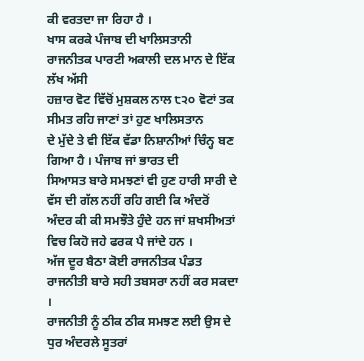ਕੀ ਵਰਤਦਾ ਜਾ ਰਿਹਾ ਹੈ ।
ਖਾਸ ਕਰਕੇ ਪੰਜਾਬ ਦੀ ਖਾਲਿਸਤਾਨੀ ਰਾਜਨੀਤਕ ਪਾਰਟੀ ਅਕਾਲੀ ਦਲ ਮਾਨ ਦੇ ਇੱਕ ਲੱਖ ਅੱਸੀ
ਹਜ਼ਾਰ ਵੋਟ ਵਿੱਚੋਂ ਮੁਸ਼ਕਲ ਨਾਲ ੮੨੦ ਵੋਟਾਂ ਤਕ ਸੀਮਤ ਰਹਿ ਜਾਣਾਂ ਤਾਂ ਹੁਣ ਖਾਲਿਸਤਾਨ
ਦੇ ਮੁੱਦੇ ਤੇ ਵੀ ਇੱਕ ਵੱਡਾ ਨਿਸ਼ਾਨੀਆਂ ਚਿੰਨ੍ਹ ਬਣ ਗਿਆ ਹੈ । ਪੰਜਾਬ ਜਾਂ ਭਾਰਤ ਦੀ
ਸਿਆਸਤ ਬਾਰੇ ਸਮਝਣਾਂ ਵੀ ਹੁਣ ਹਾਰੀ ਸਾਰੀ ਦੇ ਵੱਸ ਦੀ ਗੱਲ ਨਹੀਂ ਰਹਿ ਗਈ ਕਿ ਅੰਦਰੋਂ
ਅੰਦਰ ਕੀ ਕੀ ਸਮਝੌਤੇ ਹੁੰਦੇ ਹਨ ਜਾਂ ਸ਼ਖਸੀਅਤਾਂ ਵਿਚ ਕਿਹੋ ਜਹੇ ਫਰਕ ਪੈ ਜਾਂਦੇ ਹਨ ।
ਅੱਜ ਦੂਰ ਬੈਠਾ ਕੋਈ ਰਾਜਨੀਤਕ ਪੰਡਤ ਰਾਜਨੀਤੀ ਬਾਰੇ ਸਹੀ ਤਬਸਰਾ ਨਹੀਂ ਕਰ ਸਕਦਾ ।
ਰਾਜਨੀਤੀ ਨੂੰ ਠੀਕ ਠੀਕ ਸਮਝਣ ਲਈ ਉਸ ਦੇ ਧੁਰ ਅੰਦਰਲੇ ਸੂਤਰਾਂ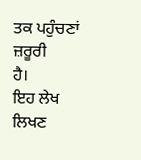ਤਕ ਪਹੁੰਚਣਾਂ ਜ਼ਰੂਰੀ
ਹੈ।
ਇਹ ਲੇਖ
ਲਿਖਣ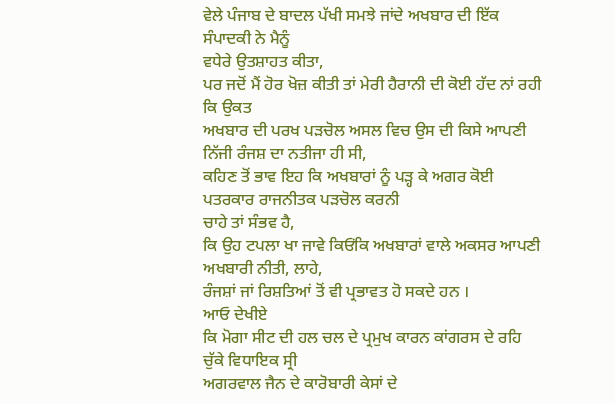ਵੇਲੇ ਪੰਜਾਬ ਦੇ ਬਾਦਲ ਪੱਖੀ ਸਮਝੇ ਜਾਂਦੇ ਅਖਬਾਰ ਦੀ ਇੱਕ ਸੰਪਾਦਕੀ ਨੇ ਮੈਨੂੰ
ਵਧੇਰੇ ਉਤਸ਼ਾਹਤ ਕੀਤਾ,
ਪਰ ਜਦੋਂ ਮੈਂ ਹੋਰ ਖੋਜ਼ ਕੀਤੀ ਤਾਂ ਮੇਰੀ ਹੈਰਾਨੀ ਦੀ ਕੋਈ ਹੱਦ ਨਾਂ ਰਹੀ ਕਿ ਉਕਤ
ਅਖਬਾਰ ਦੀ ਪਰਖ ਪੜਚੋਲ ਅਸਲ ਵਿਚ ਉਸ ਦੀ ਕਿਸੇ ਆਪਣੀ ਨਿੱਜੀ ਰੰਜਸ਼ ਦਾ ਨਤੀਜਾ ਹੀ ਸੀ,
ਕਹਿਣ ਤੋਂ ਭਾਵ ਇਹ ਕਿ ਅਖਬਾਰਾਂ ਨੂੰ ਪੜ੍ਹ ਕੇ ਅਗਰ ਕੋਈ ਪਤਰਕਾਰ ਰਾਜਨੀਤਕ ਪੜਚੋਲ ਕਰਨੀ
ਚਾਹੇ ਤਾਂ ਸੰਭਵ ਹੈ,
ਕਿ ਉਹ ਟਪਲਾ ਖਾ ਜਾਵੇ ਕਿਓਂਕਿ ਅਖਬਾਰਾਂ ਵਾਲੇ ਅਕਸਰ ਆਪਣੀ ਅਖਬਾਰੀ ਨੀਤੀ, ਲਾਹੇ,
ਰੰਜਸ਼ਾਂ ਜਾਂ ਰਿਸ਼ਤਿਆਂ ਤੋਂ ਵੀ ਪ੍ਰਭਾਵਤ ਹੋ ਸਕਦੇ ਹਨ ।
ਆਓ ਦੇਖੀਏ
ਕਿ ਮੋਗਾ ਸੀਟ ਦੀ ਹਲ ਚਲ ਦੇ ਪ੍ਰਮੁਖ ਕਾਰਨ ਕਾਂਗਰਸ ਦੇ ਰਹਿ ਚੁੱਕੇ ਵਿਧਾਇਕ ਸ੍ਰੀ
ਅਗਰਵਾਲ ਜੈਨ ਦੇ ਕਾਰੋਬਾਰੀ ਕੇਸਾਂ ਦੇ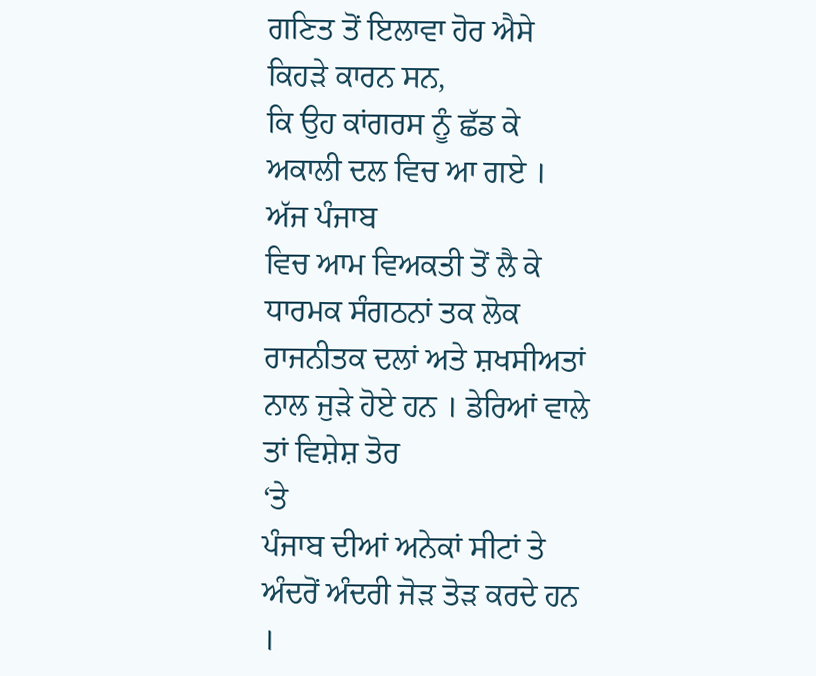ਗਣਿਤ ਤੋਂ ਇਲਾਵਾ ਹੋਰ ਐਸੇ ਕਿਹੜੇ ਕਾਰਨ ਸਨ,
ਕਿ ਉਹ ਕਾਂਗਰਸ ਨੂੰ ਛੱਡ ਕੇ ਅਕਾਲੀ ਦਲ ਵਿਚ ਆ ਗਏ ।
ਅੱਜ ਪੰਜਾਬ
ਵਿਚ ਆਮ ਵਿਅਕਤੀ ਤੋਂ ਲੈ ਕੇ ਧਾਰਮਕ ਸੰਗਠਨਾਂ ਤਕ ਲੋਕ ਰਾਜਨੀਤਕ ਦਲਾਂ ਅਤੇ ਸ਼ਖਸੀਅਤਾਂ
ਨਾਲ ਜੁੜੇ ਹੋਏ ਹਨ । ਡੇਰਿਆਂ ਵਾਲੇ ਤਾਂ ਵਿਸ਼ੇਸ਼ ਤੋਰ
‘ਤੇ
ਪੰਜਾਬ ਦੀਆਂ ਅਨੇਕਾਂ ਸੀਟਾਂ ਤੇ ਅੰਦਰੋਂ ਅੰਦਰੀ ਜੋੜ ਤੋੜ ਕਰਦੇ ਹਨ ।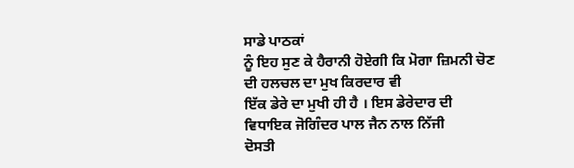ਸਾਡੇ ਪਾਠਕਾਂ
ਨੂੰ ਇਹ ਸੁਣ ਕੇ ਹੈਰਾਨੀ ਹੋਏਗੀ ਕਿ ਮੋਗਾ ਜ਼ਿਮਨੀ ਚੋਣ ਦੀ ਹਲਚਲ ਦਾ ਮੁਖ ਕਿਰਦਾਰ ਵੀ
ਇੱਕ ਡੇਰੇ ਦਾ ਮੁਖੀ ਹੀ ਹੈ । ਇਸ ਡੇਰੇਦਾਰ ਦੀ ਵਿਧਾਇਕ ਜੋਗਿੰਦਰ ਪਾਲ ਜੈਨ ਨਾਲ ਨਿੱਜੀ
ਦੋਸਤੀ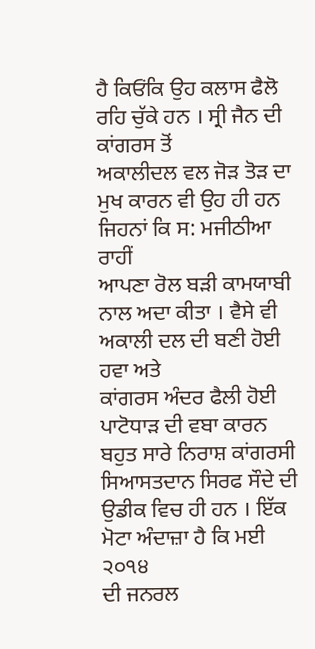ਹੈ ਕਿਓਂਕਿ ਉਹ ਕਲਾਸ ਫੈਲੋ ਰਹਿ ਚੁੱਕੇ ਹਨ । ਸ੍ਰੀ ਜੈਨ ਦੀ ਕਾਂਗਰਸ ਤੋਂ
ਅਕਾਲੀਦਲ ਵਲ ਜੋੜ ਤੋੜ ਦਾ ਮੁਖ ਕਾਰਨ ਵੀ ਉਹ ਹੀ ਹਨ ਜਿਹਨਾਂ ਕਿ ਸ: ਮਜੀਠੀਆ ਰਾਹੀਂ
ਆਪਣਾ ਰੋਲ ਬੜੀ ਕਾਮਯਾਬੀ ਨਾਲ ਅਦਾ ਕੀਤਾ । ਵੈਸੇ ਵੀ ਅਕਾਲੀ ਦਲ ਦੀ ਬਣੀ ਹੋਈ ਹਵਾ ਅਤੇ
ਕਾਂਗਰਸ ਅੰਦਰ ਫੈਲੀ ਹੋਈ ਪਾਟੋਧਾੜ ਦੀ ਵਬਾ ਕਾਰਨ ਬਹੁਤ ਸਾਰੇ ਨਿਰਾਸ਼ ਕਾਂਗਰਸੀ
ਸਿਆਸਤਦਾਨ ਸਿਰਫ ਸੌਦੇ ਦੀ ਉਡੀਕ ਵਿਚ ਹੀ ਹਨ । ਇੱਕ ਮੋਟਾ ਅੰਦਾਜ਼ਾ ਹੈ ਕਿ ਮਈ ੨੦੧੪
ਦੀ ਜਨਰਲ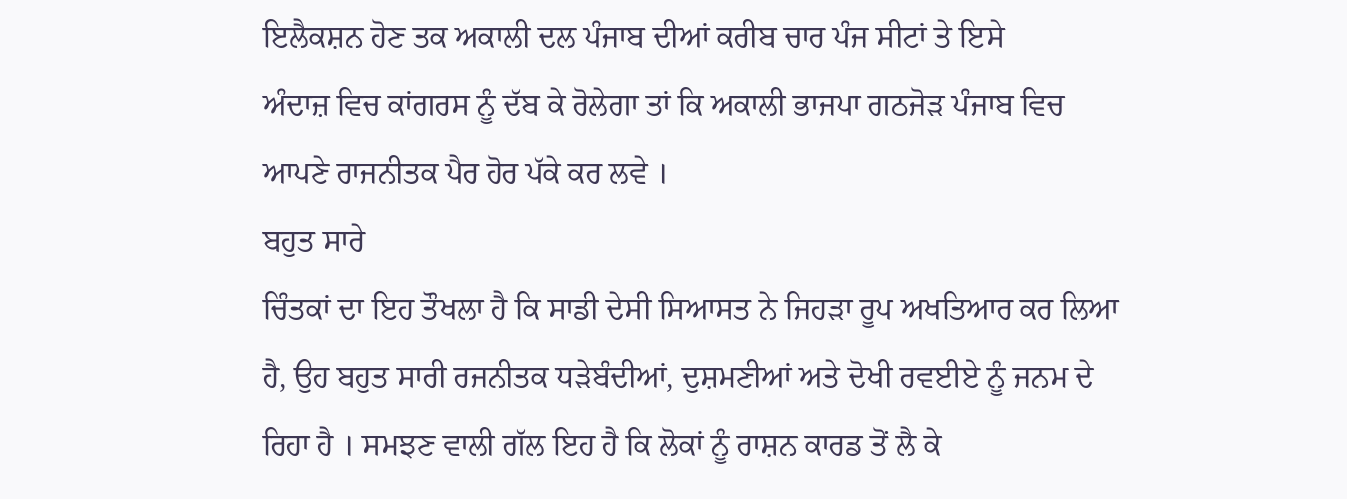ਇਲੈਕਸ਼ਨ ਹੋਣ ਤਕ ਅਕਾਲੀ ਦਲ ਪੰਜਾਬ ਦੀਆਂ ਕਰੀਬ ਚਾਰ ਪੰਜ ਸੀਟਾਂ ਤੇ ਇਸੇ
ਅੰਦਾਜ਼ ਵਿਚ ਕਾਂਗਰਸ ਨੂੰ ਦੱਬ ਕੇ ਰੋਲੇਗਾ ਤਾਂ ਕਿ ਅਕਾਲੀ ਭਾਜਪਾ ਗਠਜੋੜ ਪੰਜਾਬ ਵਿਚ
ਆਪਣੇ ਰਾਜਨੀਤਕ ਪੈਰ ਹੋਰ ਪੱਕੇ ਕਰ ਲਵੇ ।
ਬਹੁਤ ਸਾਰੇ
ਚਿੰਤਕਾਂ ਦਾ ਇਹ ਤੌਖਲਾ ਹੈ ਕਿ ਸਾਡੀ ਦੇਸੀ ਸਿਆਸਤ ਨੇ ਜਿਹੜਾ ਰੂਪ ਅਖਤਿਆਰ ਕਰ ਲਿਆ
ਹੈ, ਉਹ ਬਹੁਤ ਸਾਰੀ ਰਜਨੀਤਕ ਧੜੇਬੰਦੀਆਂ, ਦੁਸ਼ਮਣੀਆਂ ਅਤੇ ਦੋਖੀ ਰਵਈਏ ਨੂੰ ਜਨਮ ਦੇ
ਰਿਹਾ ਹੈ । ਸਮਝਣ ਵਾਲੀ ਗੱਲ ਇਹ ਹੈ ਕਿ ਲੋਕਾਂ ਨੂੰ ਰਾਸ਼ਨ ਕਾਰਡ ਤੋਂ ਲੈ ਕੇ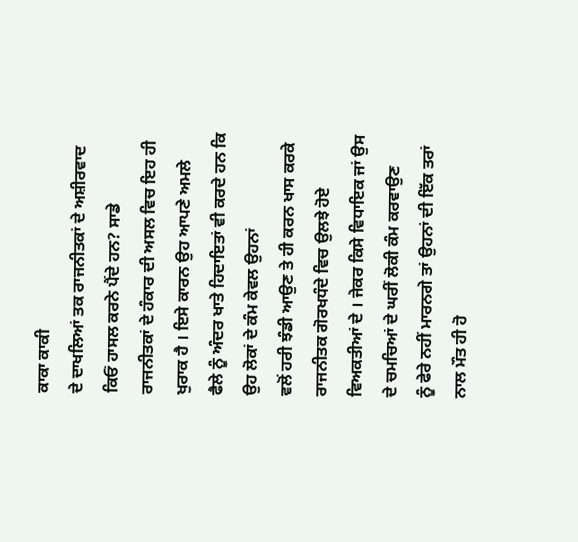ਕਾਕਾ ਕਾਕੀ
ਦੇ ਦਾਖਲਿਆਂ ਤਕ ਰਾਜਨੀਤਕਾਂ ਦੇ ਅਸ਼ੀਰਵਾਦ ਕਿਓਂ ਹਾਸਲ ਕਰਨੇ ਪੈਂਦੇ ਹਨ? ਸਾਡੇ
ਰਾਜਨੀਤਕਾਂ ਦੇ ਹੰਕਾਰ ਦੀ ਅਸਲ ਵਿਚ ਇਹ ਹੀ ਖੁਰਾਕ ਹੈ । ਇਸੇ ਕਾਰਨ ਉਹ ਆਪਣੇ ਅਮਲੇ
ਫੈਲੇ ਨੂੰ ਅੰਦਰ ਖਾਤੇ ਹਿਦਾਇਤਾਂ ਵੀ ਕਰਦੇ ਹਨ ਕਿ ਉਹ ਲੋਕਾਂ ਦੇ ਕੰਮ ਕੇਵਲ ਉਹਨਾਂ
ਵਲੋਂ ਹਰੀ ਝੰਡੀ ਆਉਣ ਤੇ ਹੀ ਕਰਨ ਖਾਸ ਕਰਕੇ ਰਾਜਨੀਤਕ ਗੋਰਖਧੰਦੇ ਵਿਚ ਉਲਝੇ ਹੋਏ
ਵਿਅਕਤੀਆਂ ਦੇ । ਜੇਕਰ ਕਿਸੇ ਵਿਧਾਇਕ ਜਾਂ ਉਸ ਦੇ ਚਮਚਿਆਂ ਦੇ ਘਰੀਂ ਲੋਕੀ ਕੰਮ ਕਰਵਾਉਣ
ਨੂੰ ਫੇਰੇ ਨਹੀਂ ਮਾਰਨਗੇ ਤਾਂ ਉਹਨਾਂ ਦੀ ਇੱਕ ਤਰਾਂ ਨਾਲ ਮੌਤ ਹੀ ਹੋ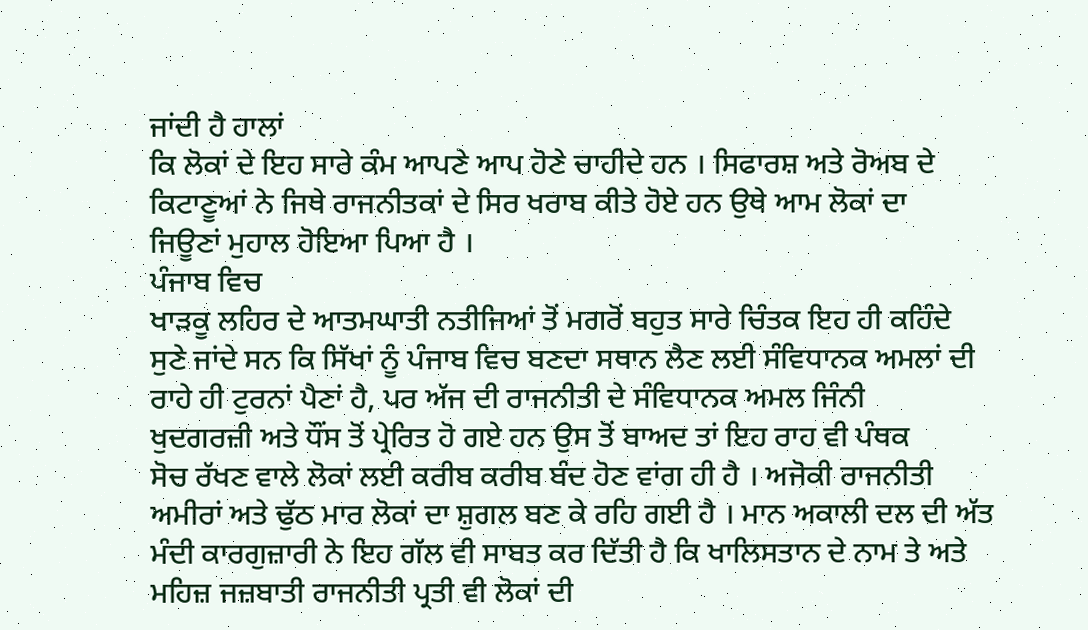ਜਾਂਦੀ ਹੈ ਹਾਲਾਂ
ਕਿ ਲੋਕਾਂ ਦੇ ਇਹ ਸਾਰੇ ਕੰਮ ਆਪਣੇ ਆਪ ਹੋਣੇ ਚਾਹੀਦੇ ਹਨ । ਸਿਫਾਰਸ਼ ਅਤੇ ਰੋਅਬ ਦੇ
ਕਿਟਾਣੂਆਂ ਨੇ ਜਿਥੇ ਰਾਜਨੀਤਕਾਂ ਦੇ ਸਿਰ ਖਰਾਬ ਕੀਤੇ ਹੋਏ ਹਨ ਉਥੇ ਆਮ ਲੋਕਾਂ ਦਾ
ਜਿਊਣਾਂ ਮੁਹਾਲ ਹੋਇਆ ਪਿਆ ਹੈ ।
ਪੰਜਾਬ ਵਿਚ
ਖਾੜਕੂ ਲਹਿਰ ਦੇ ਆਤਮਘਾਤੀ ਨਤੀਜਿਆਂ ਤੋਂ ਮਗਰੋਂ ਬਹੁਤ ਸਾਰੇ ਚਿੰਤਕ ਇਹ ਹੀ ਕਹਿੰਦੇ
ਸੁਣੇ ਜਾਂਦੇ ਸਨ ਕਿ ਸਿੱਖਾਂ ਨੂੰ ਪੰਜਾਬ ਵਿਚ ਬਣਦਾ ਸਥਾਨ ਲੈਣ ਲਈ ਸੰਵਿਧਾਨਕ ਅਮਲਾਂ ਦੀ
ਰਾਹੇ ਹੀ ਟੁਰਨਾਂ ਪੈਣਾਂ ਹੈ, ਪਰ ਅੱਜ ਦੀ ਰਾਜਨੀਤੀ ਦੇ ਸੰਵਿਧਾਨਕ ਅਮਲ ਜਿੰਨੀ
ਖੁਦਗਰਜ਼ੀ ਅਤੇ ਧੌਂਸ ਤੋਂ ਪ੍ਰੇਰਿਤ ਹੋ ਗਏ ਹਨ ਉਸ ਤੋਂ ਬਾਅਦ ਤਾਂ ਇਹ ਰਾਹ ਵੀ ਪੰਥਕ
ਸੋਚ ਰੱਖਣ ਵਾਲੇ ਲੋਕਾਂ ਲਈ ਕਰੀਬ ਕਰੀਬ ਬੰਦ ਹੋਣ ਵਾਂਗ ਹੀ ਹੈ । ਅਜੋਕੀ ਰਾਜਨੀਤੀ
ਅਮੀਰਾਂ ਅਤੇ ਢੁੱਠ ਮਾਰ ਲੋਕਾਂ ਦਾ ਸ਼ੁਗਲ ਬਣ ਕੇ ਰਹਿ ਗਈ ਹੈ । ਮਾਨ ਅਕਾਲੀ ਦਲ ਦੀ ਅੱਤ
ਮੰਦੀ ਕਾਰਗੁਜ਼ਾਰੀ ਨੇ ਇਹ ਗੱਲ ਵੀ ਸਾਬਤ ਕਰ ਦਿੱਤੀ ਹੈ ਕਿ ਖਾਲਿਸਤਾਨ ਦੇ ਨਾਮ ਤੇ ਅਤੇ
ਮਹਿਜ਼ ਜਜ਼ਬਾਤੀ ਰਾਜਨੀਤੀ ਪ੍ਰਤੀ ਵੀ ਲੋਕਾਂ ਦੀ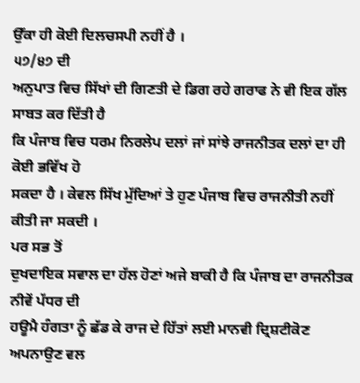ਉੱਕਾ ਹੀ ਕੋਈ ਦਿਲਚਸਪੀ ਨਹੀਂ ਹੈ ।
੫੭/੪੭ ਦੀ
ਅਨੁਪਾਤ ਵਿਚ ਸਿੱਖਾਂ ਦੀ ਗਿਣਤੀ ਦੇ ਡਿਗ ਰਹੇ ਗਰਾਫ ਨੇ ਵੀ ਇਕ ਗੱਲ ਸਾਬਤ ਕਰ ਦਿੱਤੀ ਹੈ
ਕਿ ਪੰਜਾਬ ਵਿਚ ਧਰਮ ਨਿਰਲੇਪ ਦਲਾਂ ਜਾਂ ਸਾਂਝੇ ਰਾਜਨੀਤਕ ਦਲਾਂ ਦਾ ਹੀ ਕੋਈ ਭਵਿੱਖ ਹੋ
ਸਕਦਾ ਹੈ । ਕੇਵਲ ਸਿੱਖ ਮੁੱਦਿਆਂ ਤੇ ਹੁਣ ਪੰਜਾਬ ਵਿਚ ਰਾਜਨੀਤੀ ਨਹੀਂ ਕੀਤੀ ਜਾ ਸਕਦੀ ।
ਪਰ ਸਭ ਤੋਂ
ਦੁਖਦਾਇਕ ਸਵਾਲ ਦਾ ਹੱਲ ਹੋਣਾਂ ਅਜੇ ਬਾਕੀ ਹੈ ਕਿ ਪੰਜਾਬ ਦਾ ਰਾਜਨੀਤਕ ਨੀਵੇਂ ਪੱਧਰ ਦੀ
ਹਊਮੈ ਹੰਗਤਾ ਨੂੰ ਛੱਡ ਕੇ ਰਾਜ ਦੇ ਹਿੱਤਾਂ ਲਈ ਮਾਨਵੀ ਦ੍ਰਿਸ਼ਟੀਕੋਣ ਅਪਨਾਉਣ ਵਲ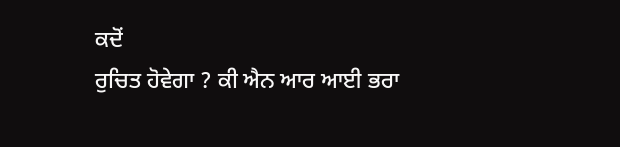ਕਦੋਂ
ਰੁਚਿਤ ਹੋਵੇਗਾ ? ਕੀ ਐਨ ਆਰ ਆਈ ਭਰਾ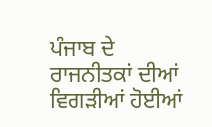ਪੰਜਾਬ ਦੇ ਰਾਜਨੀਤਕਾਂ ਦੀਆਂ ਵਿਗੜੀਆਂ ਹੋਈਆਂ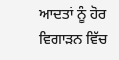ਆਦਤਾਂ ਨੂੰ ਹੋਰ ਵਿਗਾੜਨ ਵਿੱਚ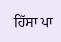ਹਿੱਸਾ ਪਾ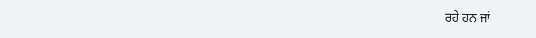ਰਹੇ ਹਨ ਜਾਂ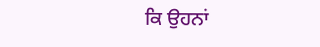ਕਿ ਉਹਨਾਂ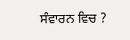ਸੰਵਾਰਨ ਵਿਚ ?